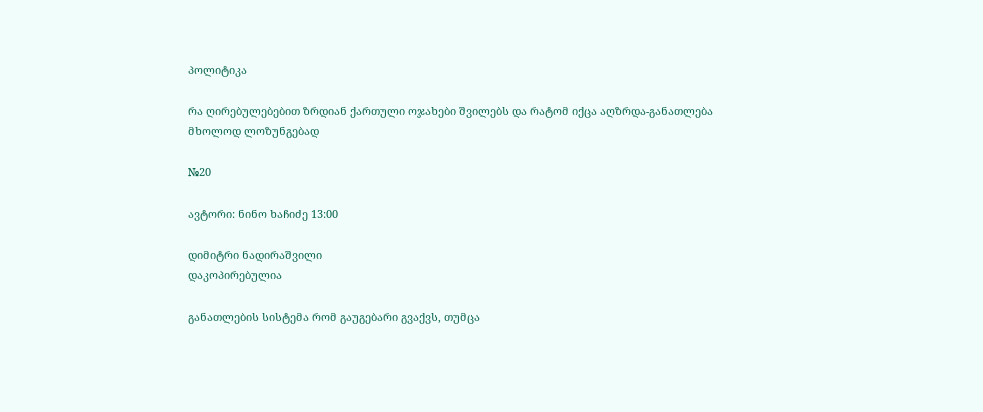პოლიტიკა

რა ღირებულებებით ზრდიან ქართული ოჯახები შვილებს და რატომ იქცა აღზრდა-განათლება მხოლოდ ლოზუნგებად

№20

ავტორი: ნინო ხაჩიძე 13:00

დიმიტრი ნადირაშვილი
დაკოპირებულია

განათლების სისტემა რომ გაუგებარი გვაქვს, თუმცა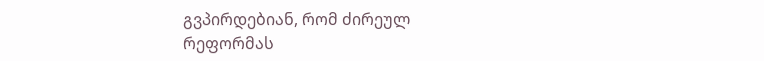გვპირდებიან, რომ ძირეულ რეფორმას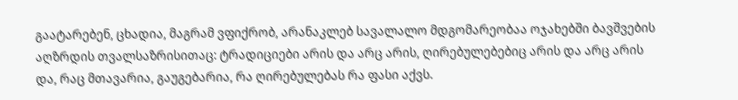გაატარებენ, ცხადია, მაგრამ ვფიქრობ, არანაკლებ სავალალო მდგომარეობაა ოჯახებში ბავშვების აღზრდის თვალსაზრისითაც: ტრადიციები არის და არც არის, ღირებულებებიც არის და არც არის და, რაც მთავარია, გაუგებარია, რა ღირებულებას რა ფასი აქვს.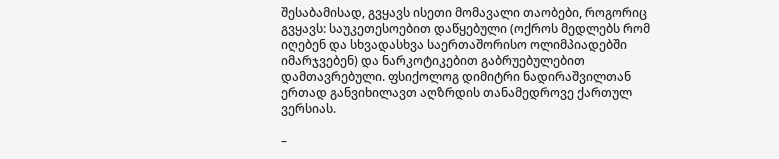შესაბამისად, გვყავს ისეთი მომავალი თაობები, როგორიც გვყავს: საუკეთესოებით დაწყებული (ოქროს მედლებს რომ იღებენ და სხვადასხვა საერთაშორისო ოლიმპიადებში იმარჯვებენ) და ნარკოტიკებით გაბრუებულებით დამთავრებული. ფსიქოლოგ დიმიტრი ნადირაშვილთან ერთად განვიხილავთ აღზრდის თანამედროვე ქართულ ვერსიას.

–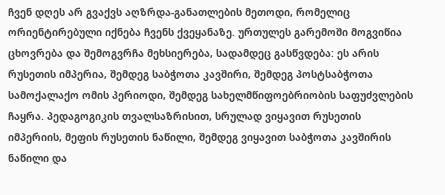ჩვენ დღეს არ გვაქვს აღზრდა-განათლების მეთოდი, რომელიც ორიენტირებული იქნება ჩვენს ქვეყანაზე. ურთულეს გარემოში მოგვიწია ცხოვრება და შემოგვრჩა მეხსიერება, სადამდეც გასწვდება: ეს არის რუსეთის იმპერია, შემდეგ საბჭოთა კავშირი, შემდეგ პოსტსაბჭოთა სამოქალაქო ომის პერიოდი, შემდეგ სახელმწიფოებრიობის საფუძვლების ჩაყრა. პედაგოგიკის თვალსაზრისით, სრულად ვიყავით რუსეთის იმპერიის, მეფის რუსეთის ნაწილი, შემდეგ ვიყავით საბჭოთა კავშირის ნაწილი და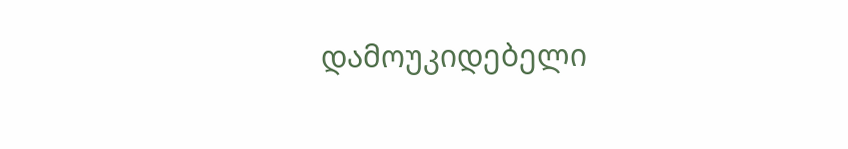დამოუკიდებელი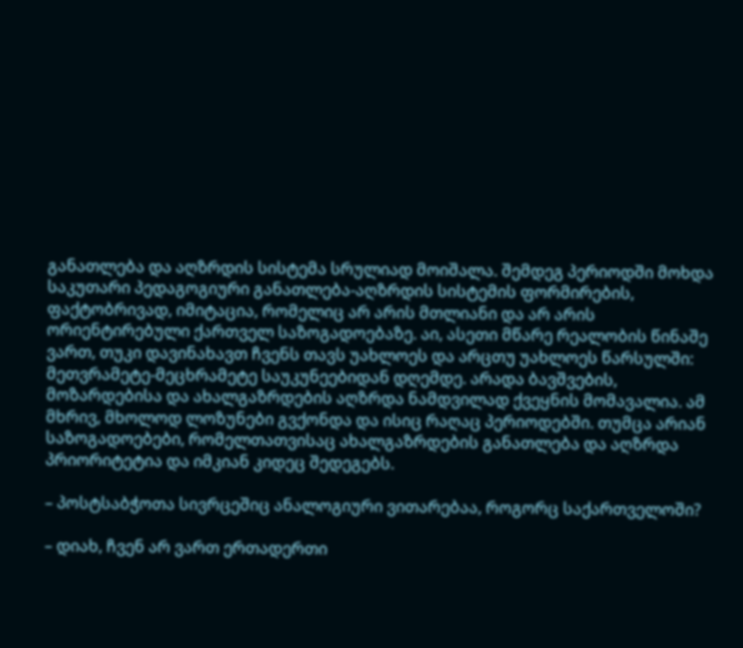განათლება და აღზრდის სისტემა სრულიად მოიშალა. შემდეგ პერიოდში მოხდა საკუთარი პედაგოგიური განათლება-აღზრდის სისტემის ფორმირების, ფაქტობრივად, იმიტაცია, რომელიც არ არის მთლიანი და არ არის ორიენტირებული ქართველ საზოგადოებაზე. აი, ასეთი მწარე რეალობის წინაშე ვართ, თუკი დავინახავთ ჩვენს თავს უახლოეს და არცთუ უახლოეს წარსულში: მეთვრამეტე-მეცხრამეტე საუკუნეებიდან დღემდე. არადა ბავშვების, მოზარდებისა და ახალგაზრდების აღზრდა ნამდვილად ქვეყნის მომავალია. ამ მხრივ, მხოლოდ ლოზუნები გვქონდა და ისიც რაღაც პერიოდებში. თუმცა არიან საზოგადოებები, რომელთათვისაც ახალგაზრდების განათლება და აღზრდა პრიორიტეტია და იმკიან კიდეც შედეგებს.

– პოსტსაბჭოთა სივრცეშიც ანალოგიური ვითარებაა, როგორც საქართველოში?

– დიახ, ჩვენ არ ვართ ერთადერთი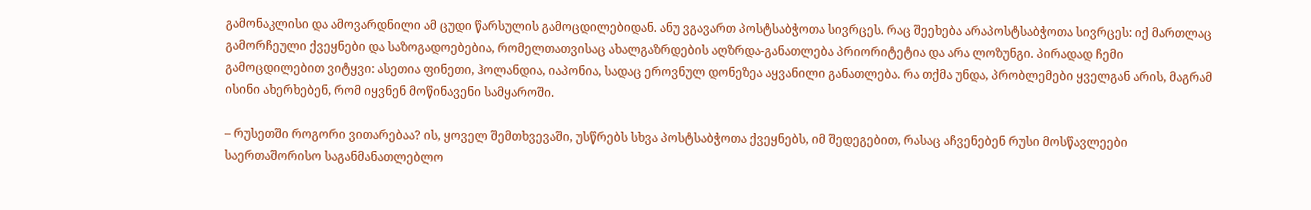გამონაკლისი და ამოვარდნილი ამ ცუდი წარსულის გამოცდილებიდან. ანუ ვგავართ პოსტსაბჭოთა სივრცეს. რაც შეეხება არაპოსტსაბჭოთა სივრცეს: იქ მართლაც გამორჩეული ქვეყნები და საზოგადოებებია, რომელთათვისაც ახალგაზრდების აღზრდა-განათლება პრიორიტეტია და არა ლოზუნგი. პირადად ჩემი გამოცდილებით ვიტყვი: ასეთია ფინეთი, ჰოლანდია, იაპონია, სადაც ეროვნულ დონეზეა აყვანილი განათლება. რა თქმა უნდა, პრობლემები ყველგან არის, მაგრამ ისინი ახერხებენ, რომ იყვნენ მოწინავენი სამყაროში.

– რუსეთში როგორი ვითარებაა? ის, ყოველ შემთხვევაში, უსწრებს სხვა პოსტსაბჭოთა ქვეყნებს, იმ შედეგებით, რასაც აჩვენებენ რუსი მოსწავლეები საერთაშორისო საგანმანათლებლო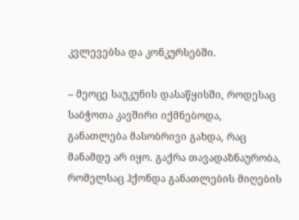კვლევებსა და კონკურსებში.

– მეოცე საუკუნის დასაწყისში, როდესაც საბჭოთა კავშირი იქმნებოდა, განათლება მასობრივი გახდა, რაც მანამდე არ იყო. გაქრა თავადაზნაურობა, რომელსაც ჰქონდა განათლების მიღების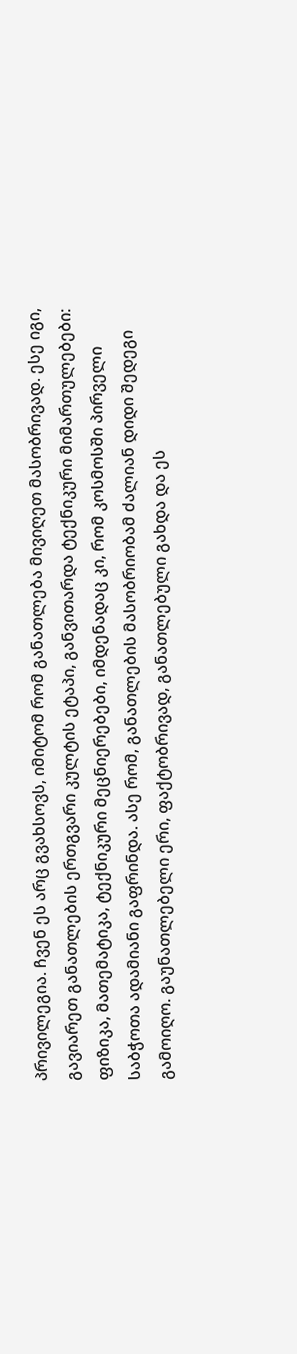პრივილეგია. ჩვენ ეს არც გვახსოვს, იმიტომ რომ განათლება მივიღეთ მასობრივად. ესე იგი, გავიარეთ განათლების ერთგვარი კულტის ეტაპი, განვითარდა ტექნიკური მიმართულებები: ფიზიკა, მათემატიკა, ტექნიკური მეცნიერებები, იმდენადაც კი, რომ კოსმოსში პირველი საბჭოთა ადამიანი გაფრინდა. ასე რომ, განათლების მასობრიობამ ძალიან დიდი შედეგი გამოიღო. გაუნათლებელი ერი, ფაქტობრივად, განათლებული გახდა და ეს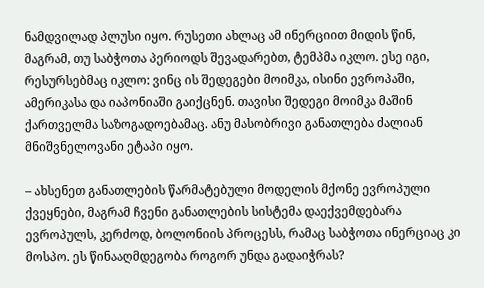ნამდვილად პლუსი იყო. რუსეთი ახლაც ამ ინერციით მიდის წინ, მაგრამ, თუ საბჭოთა პერიოდს შევადარებთ, ტემპმა იკლო. ესე იგი, რესურსებმაც იკლო: ვინც ის შედეგები მოიმკა, ისინი ევროპაში, ამერიკასა და იაპონიაში გაიქცნენ. თავისი შედეგი მოიმკა მაშინ ქართველმა საზოგადოებამაც. ანუ მასობრივი განათლება ძალიან მნიშვნელოვანი ეტაპი იყო.

– ახსენეთ განათლების წარმატებული მოდელის მქონე ევროპული ქვეყნები, მაგრამ ჩვენი განათლების სისტემა დაექვემდებარა ევროპულს, კერძოდ, ბოლონიის პროცესს, რამაც საბჭოთა ინერციაც კი მოსპო. ეს წინააღმდეგობა როგორ უნდა გადაიჭრას?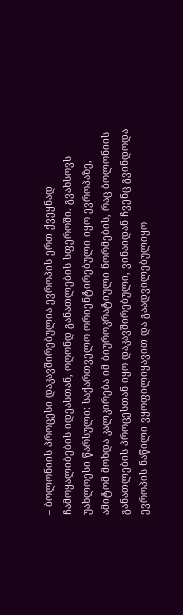– ბოლონიის პროცესი დაკავშირებულია ევროპის ერთ ქვეყნად ჩამოყალიბების იდეასთან, ოღონდ განათლების სფეროში. გვახსოვს უახლოესი წარსული: საქართველო ორიენტირებული იყო ევროპაზე, ამიტომ მოხდა კალკირება იმ ბიუროკრატიული ნორმების, რაც ბოლონიის განათლების პროცესთან იყო დაკავშირებული, ვინაიდან ჩვენც გვინდოდა ევროპის ნაწილი ვყოფილიყავით და გაადვილებულიყო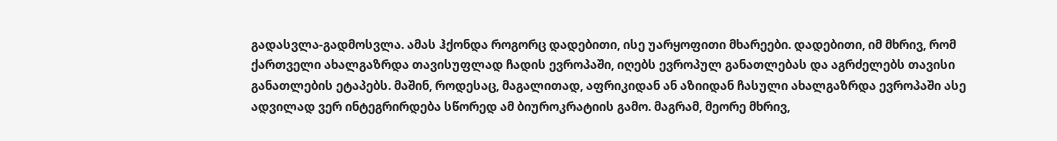გადასვლა-გადმოსვლა. ამას ჰქონდა როგორც დადებითი, ისე უარყოფითი მხარეები. დადებითი, იმ მხრივ, რომ ქართველი ახალგაზრდა თავისუფლად ჩადის ევროპაში, იღებს ევროპულ განათლებას და აგრძელებს თავისი განათლების ეტაპებს. მაშინ, როდესაც, მაგალითად, აფრიკიდან ან აზიიდან ჩასული ახალგაზრდა ევროპაში ასე ადვილად ვერ ინტეგრირდება სწორედ ამ ბიუროკრატიის გამო. მაგრამ, მეორე მხრივ,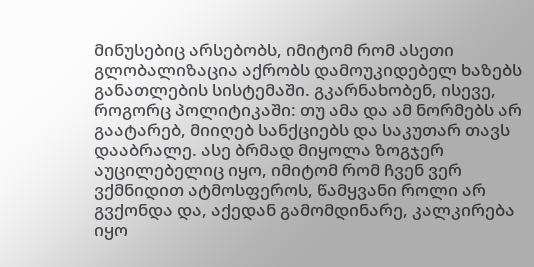მინუსებიც არსებობს, იმიტომ რომ ასეთი გლობალიზაცია აქრობს დამოუკიდებელ ხაზებს განათლების სისტემაში. გკარნახობენ, ისევე, როგორც პოლიტიკაში: თუ ამა და ამ ნორმებს არ გაატარებ, მიიღებ სანქციებს და საკუთარ თავს დააბრალე. ასე ბრმად მიყოლა ზოგჯერ აუცილებელიც იყო, იმიტომ რომ ჩვენ ვერ ვქმნიდით ატმოსფეროს, წამყვანი როლი არ გვქონდა და, აქედან გამომდინარე, კალკირება იყო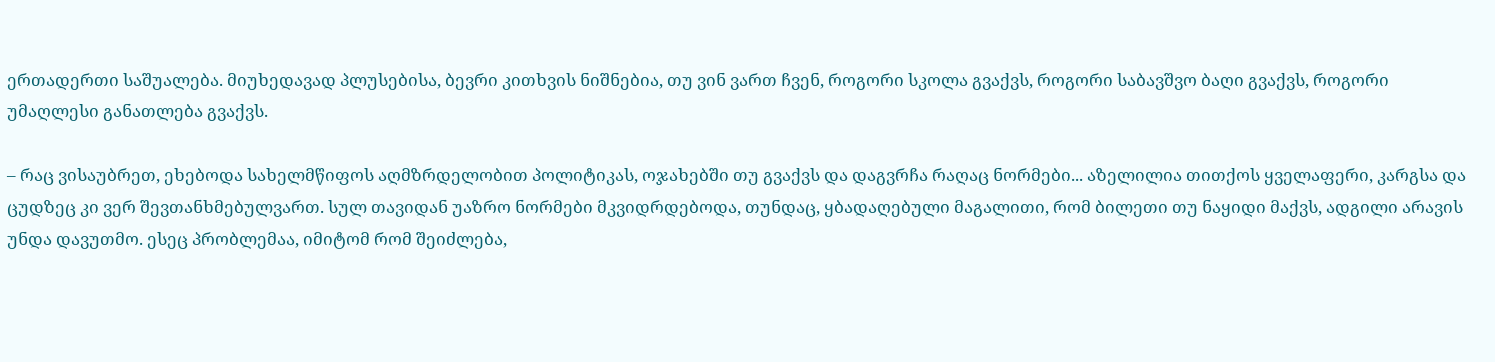ერთადერთი საშუალება. მიუხედავად პლუსებისა, ბევრი კითხვის ნიშნებია, თუ ვინ ვართ ჩვენ, როგორი სკოლა გვაქვს, როგორი საბავშვო ბაღი გვაქვს, როგორი უმაღლესი განათლება გვაქვს.

– რაც ვისაუბრეთ, ეხებოდა სახელმწიფოს აღმზრდელობით პოლიტიკას, ოჯახებში თუ გვაქვს და დაგვრჩა რაღაც ნორმები... აზელილია თითქოს ყველაფერი, კარგსა და ცუდზეც კი ვერ შევთანხმებულვართ. სულ თავიდან უაზრო ნორმები მკვიდრდებოდა, თუნდაც, ყბადაღებული მაგალითი, რომ ბილეთი თუ ნაყიდი მაქვს, ადგილი არავის უნდა დავუთმო. ესეც პრობლემაა, იმიტომ რომ შეიძლება,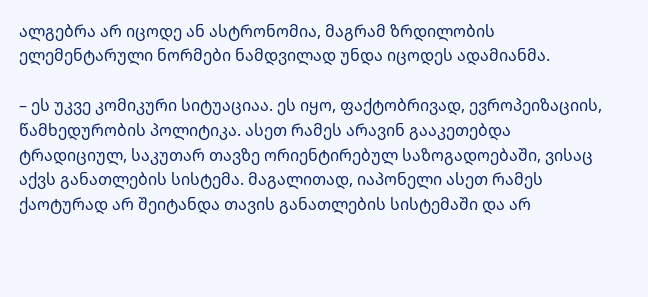ალგებრა არ იცოდე ან ასტრონომია, მაგრამ ზრდილობის ელემენტარული ნორმები ნამდვილად უნდა იცოდეს ადამიანმა.

– ეს უკვე კომიკური სიტუაციაა. ეს იყო, ფაქტობრივად, ევროპეიზაციის, წამხედურობის პოლიტიკა. ასეთ რამეს არავინ გააკეთებდა ტრადიციულ, საკუთარ თავზე ორიენტირებულ საზოგადოებაში, ვისაც აქვს განათლების სისტემა. მაგალითად, იაპონელი ასეთ რამეს ქაოტურად არ შეიტანდა თავის განათლების სისტემაში და არ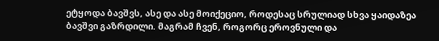ეტყოდა ბავშვს, ასე და ასე მოიქეციო, როდესაც სრულიად სხვა ყაიდაზეა ბავშვი გაზრდილი. მაგრამ ჩვენ, როგორც ეროვნული და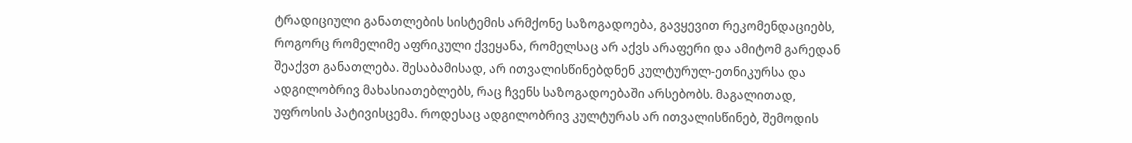ტრადიციული განათლების სისტემის არმქონე საზოგადოება, გავყევით რეკომენდაციებს, როგორც რომელიმე აფრიკული ქვეყანა, რომელსაც არ აქვს არაფერი და ამიტომ გარედან შეაქვთ განათლება. შესაბამისად, არ ითვალისწინებდნენ კულტურულ-ეთნიკურსა და ადგილობრივ მახასიათებლებს, რაც ჩვენს საზოგადოებაში არსებობს. მაგალითად, უფროსის პატივისცემა. როდესაც ადგილობრივ კულტურას არ ითვალისწინებ, შემოდის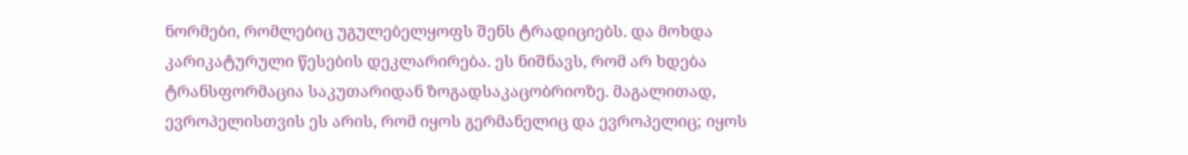ნორმები, რომლებიც უგულებელყოფს შენს ტრადიციებს. და მოხდა კარიკატურული წესების დეკლარირება. ეს ნიშნავს, რომ არ ხდება ტრანსფორმაცია საკუთარიდან ზოგადსაკაცობრიოზე. მაგალითად, ევროპელისთვის ეს არის, რომ იყოს გერმანელიც და ევროპელიც; იყოს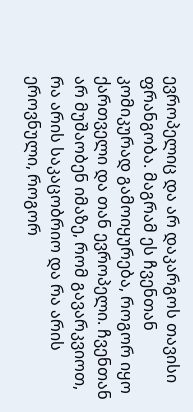ევროპელიც და არ დაკარგოს თავისი ფრანგობა. მაგრამ ეს ჩვენთან კომიკურად გამოიყურება, როგორ იყო ქართველი და თან ევროპელი. ჩვენთან არ მუშაობენ იმაზე, რომ გავარკვიოთ, რა არის საკაცობრიო და რა არის ეროვნული, როგორ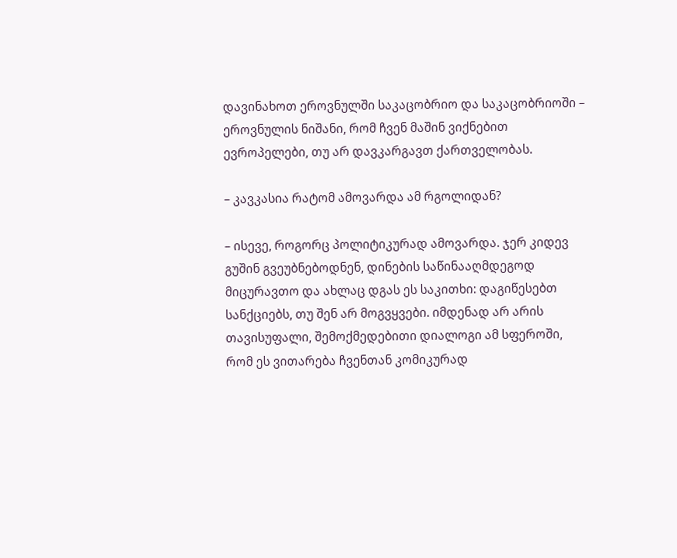დავინახოთ ეროვნულში საკაცობრიო და საკაცობრიოში – ეროვნულის ნიშანი, რომ ჩვენ მაშინ ვიქნებით ევროპელები, თუ არ დავკარგავთ ქართველობას.

– კავკასია რატომ ამოვარდა ამ რგოლიდან?

– ისევე, როგორც პოლიტიკურად ამოვარდა. ჯერ კიდევ გუშინ გვეუბნებოდნენ, დინების საწინააღმდეგოდ მიცურავთო და ახლაც დგას ეს საკითხი: დაგიწესებთ სანქციებს, თუ შენ არ მოგვყვები. იმდენად არ არის თავისუფალი, შემოქმედებითი დიალოგი ამ სფეროში, რომ ეს ვითარება ჩვენთან კომიკურად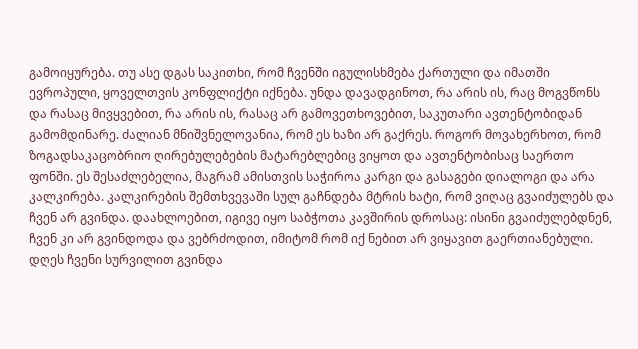გამოიყურება. თუ ასე დგას საკითხი, რომ ჩვენში იგულისხმება ქართული და იმათში ევროპული, ყოველთვის კონფლიქტი იქნება. უნდა დავადგინოთ, რა არის ის, რაც მოგვწონს და რასაც მივყვებით, რა არის ის, რასაც არ გამოვეთხოვებით, საკუთარი ავთენტობიდან გამომდინარე. ძალიან მნიშვნელოვანია, რომ ეს ხაზი არ გაქრეს. როგორ მოვახერხოთ, რომ ზოგადსაკაცობრიო ღირებულებების მატარებლებიც ვიყოთ და ავთენტობისაც საერთო ფონში. ეს შესაძლებელია, მაგრამ ამისთვის საჭიროა კარგი და გასაგები დიალოგი და არა კალკირება. კალკირების შემთხვევაში სულ გაჩნდება მტრის ხატი, რომ ვიღაც გვაიძულებს და ჩვენ არ გვინდა. დაახლოებით, იგივე იყო საბჭოთა კავშირის დროსაც: ისინი გვაიძულებდნენ, ჩვენ კი არ გვინდოდა და ვებრძოდით, იმიტომ რომ იქ ნებით არ ვიყავით გაერთიანებული. დღეს ჩვენი სურვილით გვინდა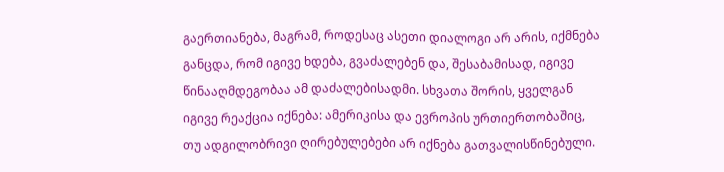გაერთიანება, მაგრამ, როდესაც ასეთი დიალოგი არ არის, იქმნება განცდა, რომ იგივე ხდება, გვაძალებენ და, შესაბამისად, იგივე წინააღმდეგობაა ამ დაძალებისადმი. სხვათა შორის, ყველგან იგივე რეაქცია იქნება: ამერიკისა და ევროპის ურთიერთობაშიც, თუ ადგილობრივი ღირებულებები არ იქნება გათვალისწინებული.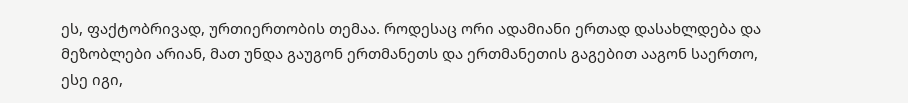ეს, ფაქტობრივად, ურთიერთობის თემაა. როდესაც ორი ადამიანი ერთად დასახლდება და მეზობლები არიან, მათ უნდა გაუგონ ერთმანეთს და ერთმანეთის გაგებით ააგონ საერთო, ესე იგი,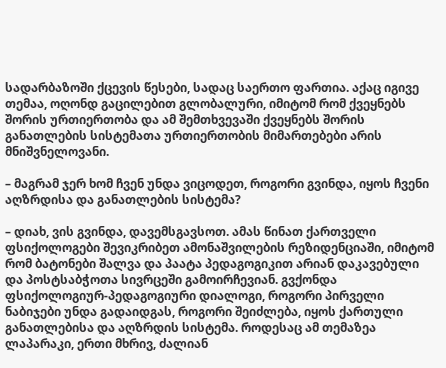სადარბაზოში ქცევის წესები, სადაც საერთო ფართია. აქაც იგივე თემაა, ოღონდ გაცილებით გლობალური, იმიტომ რომ ქვეყნებს შორის ურთიერთობა და ამ შემთხვევაში ქვეყნებს შორის განათლების სისტემათა ურთიერთობის მიმართებები არის მნიშვნელოვანი.

– მაგრამ ჯერ ხომ ჩვენ უნდა ვიცოდეთ, როგორი გვინდა, იყოს ჩვენი აღზრდისა და განათლების სისტემა?

– დიახ, ვის გვინდა, დავემსგავსოთ. ამას წინათ ქართველი ფსიქოლოგები შევიკრიბეთ ამონაშვილების რეზიდენციაში, იმიტომ რომ ბატონები შალვა და პაატა პედაგოგიკით არიან დაკავებული და პოსტსაბჭოთა სივრცეში გამოირჩევიან. გვქონდა ფსიქოლოგიურ-პედაგოგიური დიალოგი, როგორი პირველი ნაბიჯები უნდა გადაიდგას, როგორი შეიძლება, იყოს ქართული განათლებისა და აღზრდის სისტემა. როდესაც ამ თემაზეა ლაპარაკი, ერთი მხრივ, ძალიან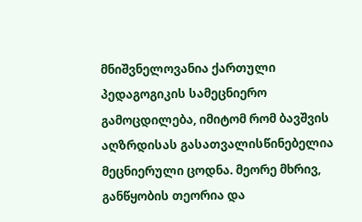მნიშვნელოვანია ქართული პედაგოგიკის სამეცნიერო გამოცდილება, იმიტომ რომ ბავშვის აღზრდისას გასათვალისწინებელია მეცნიერული ცოდნა. მეორე მხრივ, განწყობის თეორია და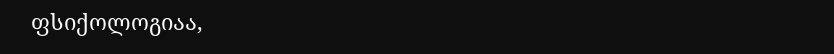ფსიქოლოგიაა,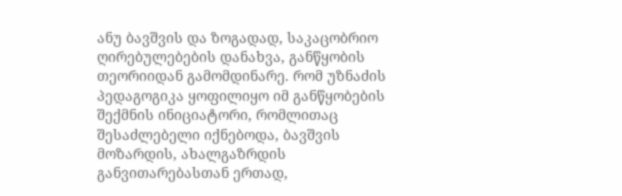ანუ ბავშვის და ზოგადად, საკაცობრიო ღირებულებების დანახვა, განწყობის თეორიიდან გამომდინარე. რომ უზნაძის პედაგოგიკა ყოფილიყო იმ განწყობების შექმნის ინიციატორი, რომლითაც შესაძლებელი იქნებოდა, ბავშვის მოზარდის, ახალგაზრდის განვითარებასთან ერთად,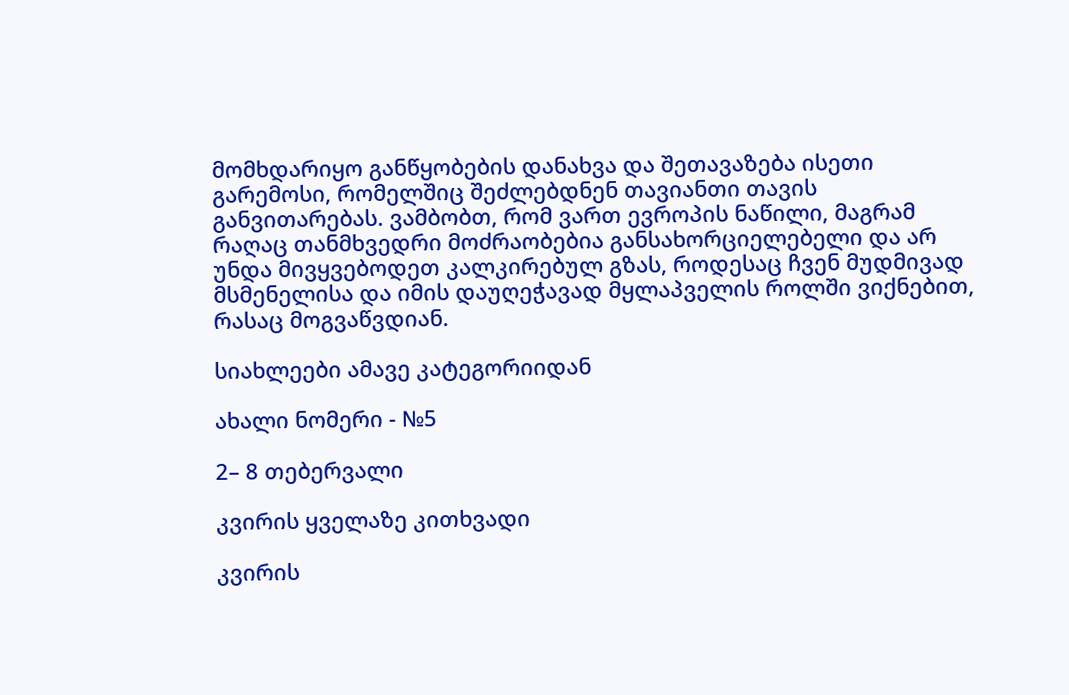მომხდარიყო განწყობების დანახვა და შეთავაზება ისეთი გარემოსი, რომელშიც შეძლებდნენ თავიანთი თავის განვითარებას. ვამბობთ, რომ ვართ ევროპის ნაწილი, მაგრამ რაღაც თანმხვედრი მოძრაობებია განსახორციელებელი და არ უნდა მივყვებოდეთ კალკირებულ გზას, როდესაც ჩვენ მუდმივად მსმენელისა და იმის დაუღეჭავად მყლაპველის როლში ვიქნებით, რასაც მოგვაწვდიან.

სიახლეები ამავე კატეგორიიდან

ახალი ნომერი - №5

2– 8 თებერვალი

კვირის ყველაზე კითხვადი

კვირის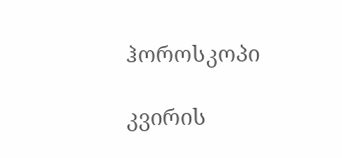ჰოროსკოპი

კვირის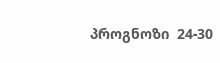პროგნოზი  24-30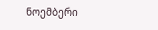ნოემბერი